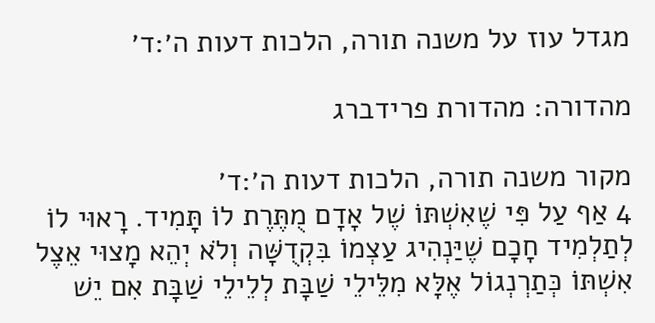מגדל עוז על משנה תורה, הלכות דעות ה׳:ד׳

מהדורה: מהדורת פרידברג

מקור משנה תורה, הלכות דעות ה׳:ד׳
4 אַף עַל פִּי שֶׁאִשְׁתּוֹ שֶׁל אָדָם מֻתֶּרֶת לוֹ תָּמִיד. רָאוּי לוֹ לְתַלְמִיד חָכָם שֶׁיַּנְהִיג עַצְמוֹ בִּקְדֻשָּׁה וְלֹא יְהֵא מָצוּי אֵצֶל אִשְׁתּוֹ כְּתַרְנְגוֹל אֶלָּא מִלֵּילֵי שַׁבָּת לְלֵילֵי שַׁבָּת אִם יֵשׁ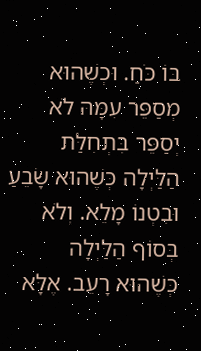בּוֹ כֹּחַ. וּכְשֶׁהוּא מְסַפֵּר עִמָּהּ לֹא יְסַפֵּר בִּתְחִלַּת הַלַּיְלָה כְּשֶׁהוּא שָׂבֵעַ וּבִטְנוֹ מָלֵא. וְלֹא בְּסוֹף הַלַּיְלָה כְּשֶׁהוּא רָעֵב. אֶלָּא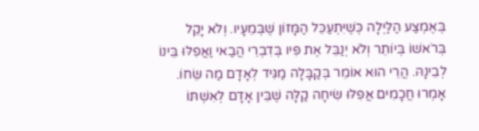בְּאֶמְצַע הַלַּיְלָה כְּשֶׁיִּתְעַכֵּל הַמָּזוֹן שֶׁבְּמֵעָיו. וְלֹא יָקֵל בְּרֹאשׁוֹ בְּיוֹתֵר וְלֹא יְנַבֵּל אֶת פִּיו בְּדִבְרֵי הֲבַאי וַאֲפִלּוּ בֵּינוֹ לְבֵינָהּ. הֲרֵי הוּא אוֹמֵר בְּקַבָּלָה מַגִּיד לְאָדָם מַה שֵּׂחוֹ. אָמְרוּ חֲכָמִים אֲפִלּוּ שִׂיחָה קַלָּה שֶׁבֵּין אָדָם לְאִשְׁתּוֹ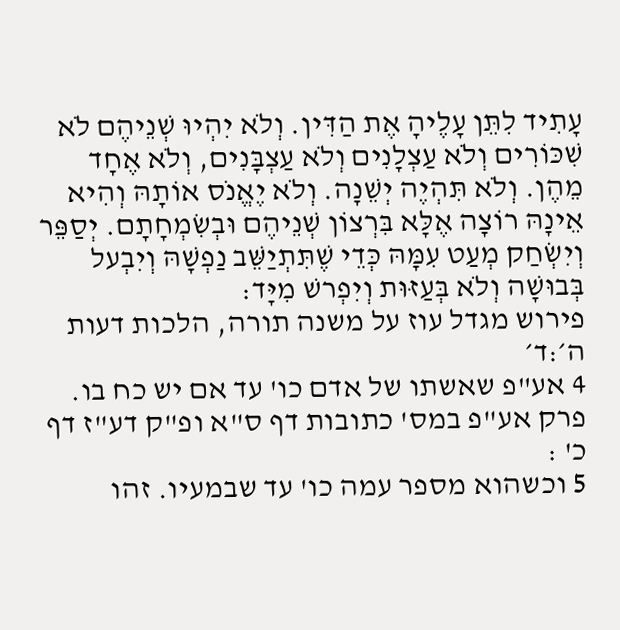עָתִיד לִתֵּן עָלֶיהָ אֶת הַדִּין. וְלֹא יִהְיוּ שְׁנֵיהֶם לֹא שִׁכּוֹרִים וְלֹא עַצְלָנִים וְלֹא עַצְבָּנִים, וְלֹא אֶחָד מֵהֶן. וְלֹא תִּהְיֶה יְשֵׁנָה. וְלֹא יֶאֱנֹס אוֹתָהּ וְהִיא אֵינָהּ רוֹצָה אֶלָּא בִּרְצוֹן שְׁנֵיהֶם וּבְשִׂמְחָתָם. יְסַפֵּר וְיִשְׂחַק מְעַט עִמָּהּ כְּדֵי שֶׁתִּתְיַשֵּׁב נַפְשָׁהּ וְיִבְעל בְּבוּשָׁה וְלֹא בְּעַזּוּת וְיִפְרשׁ מִיָּד:
פירוש מגדל עוז על משנה תורה, הלכות דעות ה׳:ד׳
4 אע"פ שאשתו של אדם כו' עד אם יש כח בו. פרק אע"פ במס' כתובות דף ס"א ופ"ק דע"ז דף כ' :
5 וכשהוא מספר עמה כו' עד שבמעיו. זהו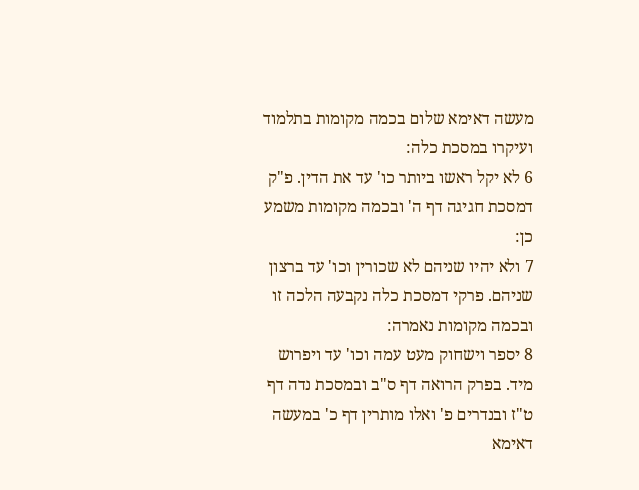מעשה דאימא שלום בכמה מקומות בתלמוד ועיקרו במסכת כלה:
6 לא יקל ראשו ביותר כו' עד את הדין. פ"ק דמסכת חגיגה דף ה' ובכמה מקומות משמע כן:
7 ולא יהיו שניהם לא שכורין וכו' עד ברצון שניהם. פרקי דמסכת כלה נקבעה הלכה זו ובכמה מקומות נאמרה:
8 יספר וישחוק מעט עמה וכו' עד ויפרוש מיד. בפרק הרואה דף ס"ב ובמסכת נדה דף ט"ז ובנדרים פ' ואלו מותרין דף כ' במעשה דאימא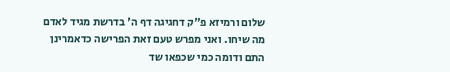שלום ורמיזא פ"ק דחגיגה דף ה' בדרשת מגיד לאדם מה שיחו. ואני מפרש טעם זאת הפרישה כדאמרינן התם ודומה כמי שכפאו שד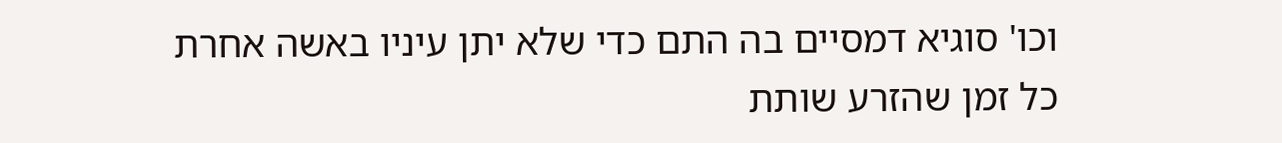וכו' סוגיא דמסיים בה התם כדי שלא יתן עיניו באשה אחרת כל זמן שהזרע שותת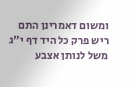ומשום דאמרינן התם ריש פרק כל היד דף י"ג משל לנותן אצבע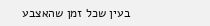בעין שכל זמן שהאצבע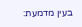בעין מדמעת: